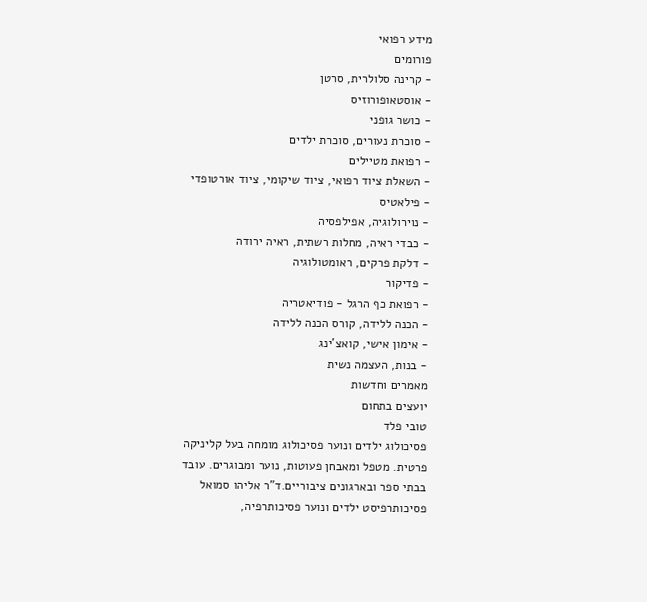מידע רפואי
פורומים
- קרינה סלולרית, סרטן
- אוסטאופורוזיס
- כושר גופני
- סוכרת נעורים, סוכרת ילדים
- רפואת מטיילים
- השאלת ציוד רפואי, ציוד שיקומי, ציוד אורטופדי
- פילאטיס
- נוירולוגיה, אפילפסיה
- כבדי ראיה, מחלות רשתית, ראיה ירודה
- דלקת פרקים, ראומטולוגיה
- פדיקור
- רפואת כף הרגל - פודיאטריה
- הכנה ללידה, קורס הכנה ללידה
- אימון אישי, קואצ'ינג
- בנות, העצמה נשית
מאמרים וחדשות
יועצים בתחום
טובי פלד
פסיכולוג ילדים ונוער פסיכולוג מומחה בעל קליניקה פרטית. מטפל ומאבחן פעוטות, נוער ומבוגרים. עובד בבתי ספר ובארגונים ציבוריים.ד"ר אליהו סמואל
פסיכותרפיסט ילדים ונוער פסיכותרפיה,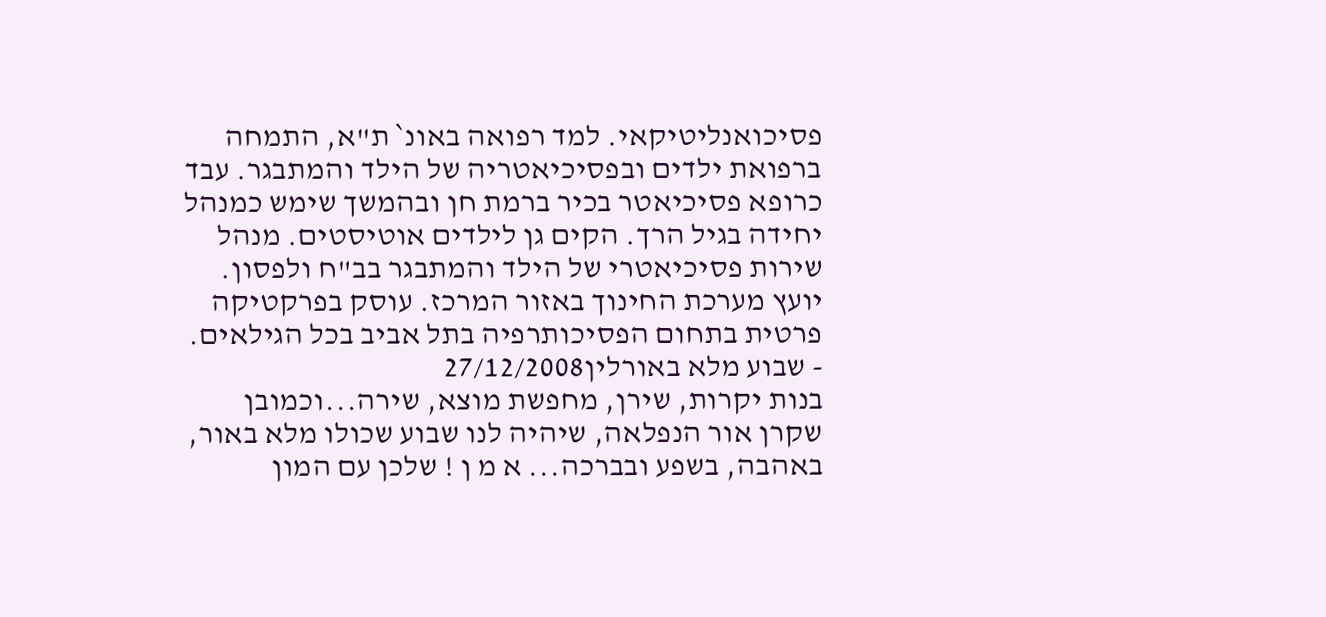פסיכואנליטיקאי. למד רפואה באונ` ת"א, התמחה ברפואת ילדים ובפסיכיאטריה של הילד והמתבגר. עבד כרופא פסיכיאטר בכיר ברמת חן ובהמשך שימש כמנהל יחידה בגיל הרך. הקים גן לילדים אוטיסטים. מנהל שירות פסיכיאטרי של הילד והמתבגר בב"ח ולפסון. יועץ מערכת החינוך באזור המרכז. עוסק בפרקטיקה פרטית בתחום הפסיכותרפיה בתל אביב בכל הגילאים.
- שבוע מלא באורלין27/12/2008
בנות יקרות, שירן, מחפשת מוצא, שירה...וכמובן שקרן אור הנפלאה, שיהיה לנו שבוע שכולו מלא באור, באהבה, בשפע ובברכה... א מ ן ! שלכן עם המון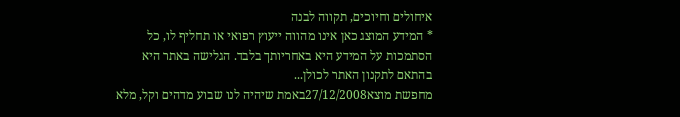איחולים וחיוכים, תקווה לבנה
* המידע המוצג כאן אינו מהווה ייעוץ רפואי או תחליף לו, כל הסתמכות על המידע היא באחריותך בלבד. הגלישה באתר היא בהתאם לתקנון האתר לכולן...
מחפשת מוצא27/12/2008באמת שיהיה לנו שבוע מדהים וקל, מלא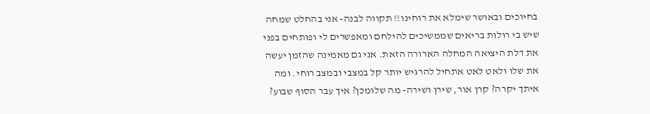בחיוכים ובאושר שימלא את רוחינו!! תקווה לבנה- אני בהחלט שמחה שיש בי רולות בריאים שממשיכים להילחם ומאפשרים לי ופותחים בפני את דלת היציאה המחלה הארורה הזאת. אני גם מאמינה שהזמן יעשה את שלו ולאט לאט אתחיל להרגיש יותר קל במצבי ובמצב רוחי. ומה איתך יקרה? קרן אור, שירן ושירה- מה שלומכן? איך עבר הסוף שבוע?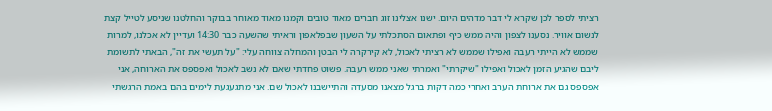רציתי לספר לכן שקרא לי דבר מדהים היום. ישנו אצלינו זוג חברים מאוד טובים וקמנו מאוד מאוחר בבוקר והחלטנו שניסע לטייל קצת לנשום אוויר. נסענו לצפון והיה ממש כיף ופתאום הסתכלתי על השעון שבפלאפון וראיתי שהשעה כבר 14:30 ועדיין לא אכלנו, למרות שממש לא הייתי רעבה ואפילו שממש לא רציתי לאכול, לא קירקרה לי הבטן והמחלה צווחה עלי: "על תעשי את זה", הבאתי לתשומת ליבם שהגיע הזמן לאכול ואפילו "שיקרתי" ואמרתי שאני ממש רעבה. פשוט פחדתי שאם לא נשב לאכול ואפספס את הארוחה, אני אפספס גם את ארוחת הערב ואחרי כמה דקות ברגל מצאנו מסעדה והתיישבנו לאכול שם. אני מתגעגעת לימים בהם באמת הרגשתי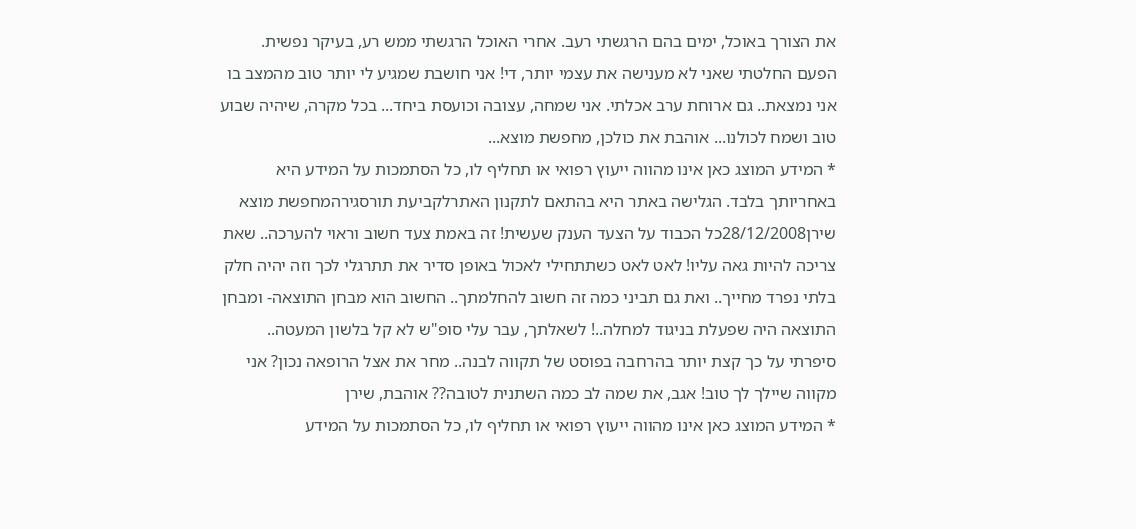את הצורך באוכל, ימים בהם הרגשתי רעב. אחרי האוכל הרגשתי ממש רע, בעיקר נפשית. הפעם החלטתי שאני לא מענישה את עצמי יותר, די! אני חושבת שמגיע לי יותר טוב מהמצב בו אני נמצאת.. גם ארוחת ערב אכלתי. אני שמחה, עצובה וכועסת ביחד... בכל מקרה, שיהיה שבוע טוב ושמח לכולנו... אוהבת את כולכן, מחפשת מוצא...
* המידע המוצג כאן אינו מהווה ייעוץ רפואי או תחליף לו, כל הסתמכות על המידע היא באחריותך בלבד. הגלישה באתר היא בהתאם לתקנון האתרלקביעת תורסגירהמחפשת מוצא
שירן28/12/2008כל הכבוד על הצעד הענק שעשית! זה באמת צעד חשוב וראוי להערכה.. שאת צריכה להיות גאה עליו! לאט לאט כשתתחילי לאכול באופן סדיר את תתרגלי לכך וזה יהיה חלק בלתי נפרד מחייך.. ואת גם תביני כמה זה חשוב להחלמתך.. החשוב הוא מבחן התוצאה- ומבחן התוצאה היה שפעלת בניגוד למחלה..! לשאלתך, עבר עלי סופ"ש לא קל בלשון המעטה.. סיפרתי על כך קצת יותר בהרחבה בפוסט של תקווה לבנה.. מחר את אצל הרופאה נכון? אני מקווה שיילך לך טוב! אגב, את שמה לב כמה השתנית לטובה?? אוהבת, שירן
* המידע המוצג כאן אינו מהווה ייעוץ רפואי או תחליף לו, כל הסתמכות על המידע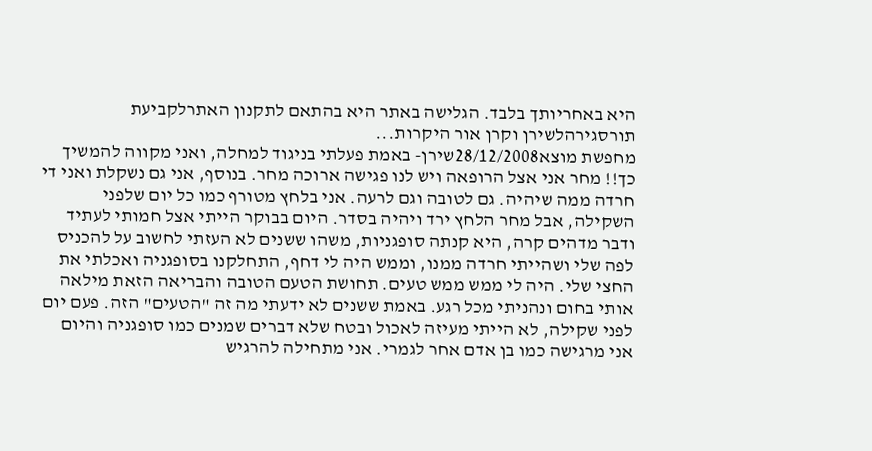היא באחריותך בלבד. הגלישה באתר היא בהתאם לתקנון האתרלקביעת תורסגירהלשירן וקרן אור היקרות...
מחפשת מוצא28/12/2008שירן- באמת פעלתי בניגוד למחלה, ואני מקווה להמשיך כך!! מחר אני אצל הרופאה ויש לנו פגישה ארוכה מחר. בנוסף, אני גם נשקלת ואני די חרדה ממה שיהיה. גם לטובה וגם לרעה. אני בלחץ מטורף כמו כל יום שלפני השקילה, אבל מחר הלחץ ירד ויהיה בסדר. היום בבוקר הייתי אצל חמותי לעתיד ודבר מדהים קרה, היא קנתה סופגניות, משהו ששנים לא העזתי לחשוב על להכניס לפה שלי ושהייתי חרדה ממנו, וממש היה לי דחף, התחלקנו בסופגניה ואכלתי את החצי שלי. היה לי ממש ממש טעים. תחושת הטעם הטובה והבריאה הזאת מילאה אותי בחום ונהניתי מכל רגע. באמת ששנים לא ידעתי מה זה "הטעים" הזה. פעם יום לפני שקילה, לא הייתי מעיזה לאכול ובטח שלא דברים שמנים כמו סופגניה והיום אני מרגישה כמו בן אדם אחר לגמרי. אני מתחילה להרגיש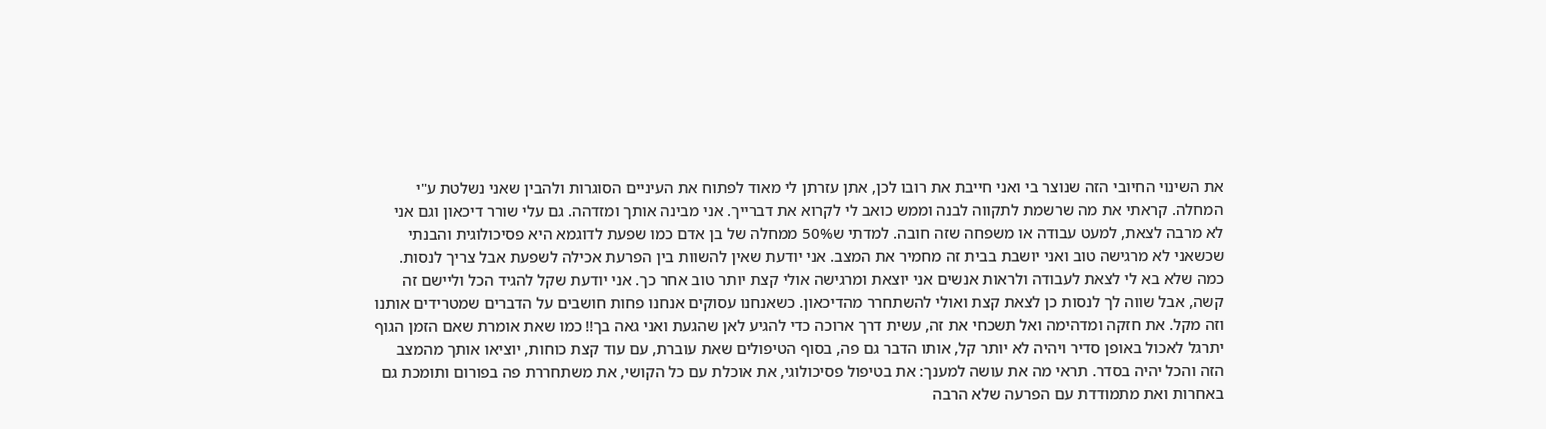את השינוי החיובי הזה שנוצר בי ואני חייבת את רובו לכן, אתן עזרתן לי מאוד לפתוח את העיניים הסוגרות ולהבין שאני נשלטת ע"י המחלה. קראתי את מה שרשמת לתקווה לבנה וממש כואב לי לקרוא את דברייך. אני מבינה אותך ומזדהה. גם עלי שורר דיכאון וגם אני לא מרבה לצאת, למעט עבודה או משפחה שזה חובה. למדתי ש50% ממחלה של בן אדם כמו שפעת לדוגמא היא פסיכולוגית והבנתי שכשאני לא מרגישה טוב ואני יושבת בבית זה מחמיר את המצב. אני יודעת שאין להשוות בין הפרעת אכילה לשפעת אבל צריך לנסות. כמה שלא בא לי לצאת לעבודה ולראות אנשים אני יוצאת ומרגישה אולי קצת יותר טוב אחר כך. אני יודעת שקל להגיד הכל וליישם זה קשה, אבל שווה לך לנסות כן לצאת קצת ואולי להשתחרר מהדיכאון. כשאנחנו עסוקים אנחנו פחות חושבים על הדברים שמטרידים אותנו וזה מקל. את חזקה ומדהימה ואל תשכחי את זה, עשית דרך ארוכה כדי להגיע לאן שהגעת ואני גאה בך!! כמו שאת אומרת שאם הזמן הגוף יתרגל לאכול באופן סדיר ויהיה לא יותר קל, אותו הדבר גם פה, בסוף הטיפולים שאת עוברת, עם עוד קצת כוחות, יוציאו אותך מהמצב הזה והכל יהיה בסדר. תראי מה את עושה למענך: את בטיפול פסיכולוגי, את אוכלת עם כל הקושי, את משתחררת פה בפורום ותומכת גם באחרות ואת מתמודדת עם הפרעה שלא הרבה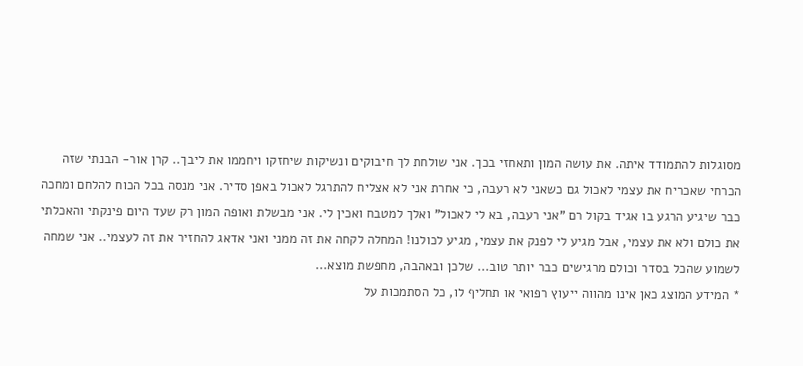מסוגלות להתמודד איתה. את עושה המון ותאחזי בכך. אני שולחת לך חיבוקים ונשיקות שיחזקו ויחממו את ליבך.. קרן אור- הבנתי שזה הכרחי שאכריח את עצמי לאכול גם כשאני לא רעבה, כי אחרת אני לא אצליח להתרגל לאכול באפן סדיר. אני מנסה בכל הכוח להלחם ומחכה כבר שיגיע הרגע בו אגיד בקול רם "אני רעבה, בא לי לאכול" ואלך למטבח ואכין לי. אני מבשלת ואופה המון רק שעד היום פינקתי והאכלתי את כולם ולא את עצמי, אבל מגיע לי לפנק את עצמי, מגיע לכולנו! המחלה לקחה את זה ממני ואני אדאג להחזיר את זה לעצמי.. אני שמחה לשמוע שהכל בסדר וכולם מרגישים כבר יותר טוב... שלכן ובאהבה, מחפשת מוצא...
* המידע המוצג כאן אינו מהווה ייעוץ רפואי או תחליף לו, כל הסתמכות על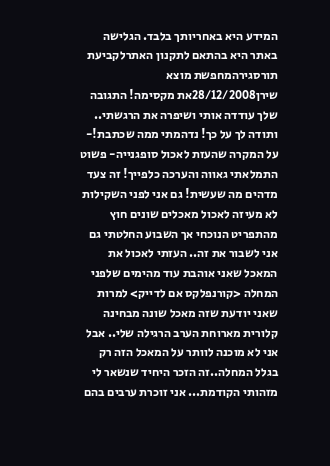המידע היא באחריותך בלבד. הגלישה באתר היא בהתאם לתקנון האתרלקביעת תורסגירהמחפשת מוצא
שירן28/12/2008את מקסימה! התגובה שלך עודדה אותי ושיפרה את הרגשתי.. ותודה לך על כך! נדהמתי ממה שכתבת!- על המקרה שהעזת לאכול סופגנייה- פשוט התמלאתי גאווה והערכה כלפייך! זה צעד מדהים מה שעשית! גם אני לפני השקילות לא מעיזה לאכול מאכלים שונים חוץ מהתפריט הנוכחי אך השבוע החלטתי גם אני לשבור את זה.. העזתי לאכול את המאכל שאני אוהבת עוד מהימים שלפני המחלה <קורנפלקס אם לדייק> למרות שאני יודעת שזה מאכל שונה מבחינה קלורית מארוחת הערב הרגילה שלי.. אבל אני לא מוכנה לוותר על המאכל הזה רק בגלל המחלה..זה הזכר היחיד שנשאר לי מזהותי הקודמת... אני זוכרת ערבים בהם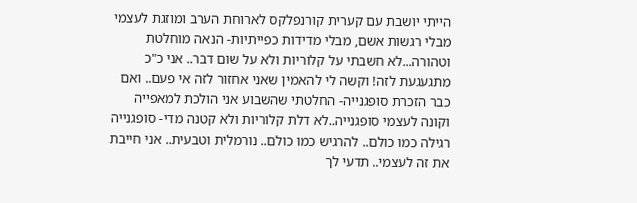הייתי יושבת עם קערית קורנפלקס לארוחת הערב ומוזגת לעצמי מבלי רגשות אשם, מבלי מדידות כפייתיות- הנאה מוחלטת וטהורה...לא חשבתי על קלוריות ולא על שום דבר.. אני כ"כ מתגעגעת לזה! וקשה לי להאמין שאני אחזור לזה אי פעם.. ואם כבר הזכרת סופגנייה- החלטתי שהשבוע אני הולכת למאפייה וקונה לעצמי סופגנייה..לא דלת קלוריות ולא קטנה מדי- סופגנייה רגילה כמו כולם.. להרגיש כמו כולם.. נורמלית וטבעית.. אני חייבת את זה לעצמי.. תדעי לך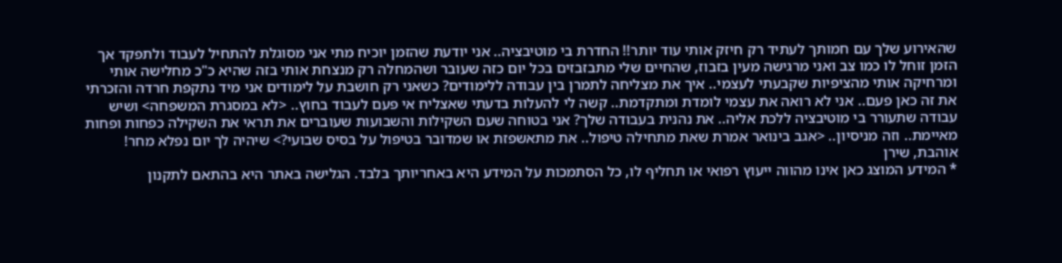שהאירוע שלך עם חמותך לעתיד רק חיזק אותי עוד יותר!! החדרת בי מוטיבציה.. אני יודעת שהזמן יוכיח מתי אני מסוגלת להתחיל לעבוד ולתפקד אך הזמן זוחל לו כמו צב ואני מרגישה מעין בזבוז, שהחיים שלי מתבזבזים בכל יום כזה שעובר ושהמחלה רק מנצחת אותי בזה שהיא כ"כ מחלישה אותי ומרחיקה אותי מהציפיות שקבעתי לעצמי.. איך את מצליחה לתמרן בין עבודה ללימודים? כשאני רק חושבת על לימודים אני מיד נתקפת חרדה והזכרתי את זה כאן פעם.. אני לא רואה את עצמי לומדת ומתקדמת.. קשה לי להעלות בדעתי שאצליח אי פעם לעבוד בחוץ.. <לא במסגרת המשפחה> ושיש עבודה שתעורר בי מוטיבציה ללכת אליה.. את נהנית בעבודה שלך? אני בטוחה שעם השקילות והשבועות שעוברים את תראי את השקילה כפחות ופחות מאיימת.. וזה מניסיון.. <אגב בינואר אמרת שאת מתחילה טיפול.. את מתאשפזת או שמדובר בטיפול על בסיס שבועי?> שיהיה לך יום נפלא מחר! אוהבת, שירן
* המידע המוצג כאן אינו מהווה ייעוץ רפואי או תחליף לו, כל הסתמכות על המידע היא באחריותך בלבד. הגלישה באתר היא בהתאם לתקנון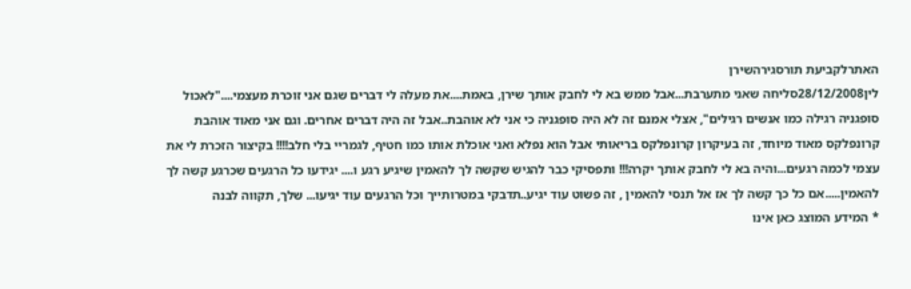האתרלקביעת תורסגירהשירן
לין28/12/2008סליחה שאני מתערבת...אבל ממש בא לי לחבק אותך שירן, באמת....את מעלה לי דברים שגם אני זוכרת מעצמי...."לאכול סופגניה רגילה כמו אנשים רגילים", אצלי אמנם זה לא היה סופגניה כי אני לא אוהבת..אבל זה היה דברים אחרים. וגם אני מאוד אוהבת קרונפלקס מאוד מיוחד, זה בעיקרון קרונפלקס בריאותי אבל הוא נפלא ואני אוכלת אותו כמו חטיף, לגמריי בלי חלב!!!! בקיצור הזכרת לי את עצמי לכמה רגעים...והיה בא לי לחבק אותך יקרה!!! ותפסיקי כבר להגיש שקשה לך להאמין שיגיע רגע ו.... יגידעו כל הרגעים שכרגע קשה לך להאמין.....אם כל כך קשה לך אז אל תנסי להאמין , זה פשוט עוד יגיע..תדבקי במטרותייך וכל הרגעים עוד יגיעו... שלך, תקווה לבנה
* המידע המוצג כאן אינו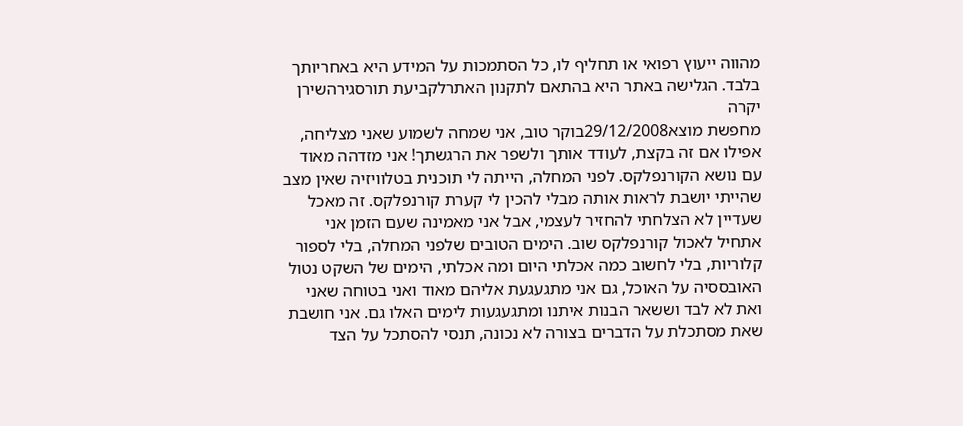מהווה ייעוץ רפואי או תחליף לו, כל הסתמכות על המידע היא באחריותך בלבד. הגלישה באתר היא בהתאם לתקנון האתרלקביעת תורסגירהשירן יקרה
מחפשת מוצא29/12/2008בוקר טוב, אני שמחה לשמוע שאני מצליחה, אפילו אם זה בקצת, לעודד אותך ולשפר את הרגשתך! אני מזדהה מאוד עם נושא הקורנפלקס. לפני המחלה, הייתה לי תוכנית בטלוויזיה שאין מצב שהייתי יושבת לראות אותה מבלי להכין לי קערת קורנפלקס. זה מאכל שעדיין לא הצלחתי להחזיר לעצמי, אבל אני מאמינה שעם הזמן אני אתחיל לאכול קורנפלקס שוב. הימים הטובים שלפני המחלה, בלי לספור קלוריות, בלי לחשוב כמה אכלתי היום ומה אכלתי, הימים של השקט נטול האובססיה על האוכל, גם אני מתגעגעת אליהם מאוד ואני בטוחה שאני ואת לא לבד וששאר הבנות איתנו ומתגעגעות לימים האלו גם. אני חושבת שאת מסתכלת על הדברים בצורה לא נכונה, תנסי להסתכל על הצד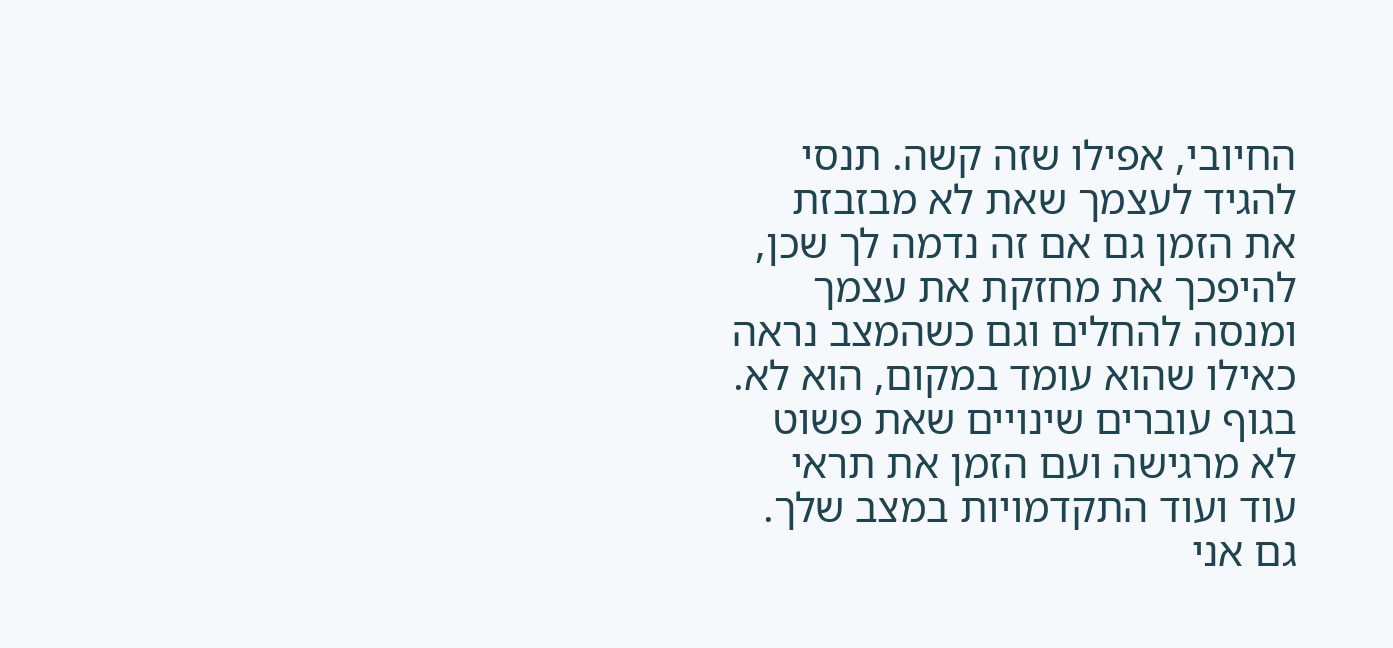החיובי, אפילו שזה קשה. תנסי להגיד לעצמך שאת לא מבזבזת את הזמן גם אם זה נדמה לך שכן, להיפכך את מחזקת את עצמך ומנסה להחלים וגם כשהמצב נראה כאילו שהוא עומד במקום, הוא לא. בגוף עוברים שינויים שאת פשוט לא מרגישה ועם הזמן את תראי עוד ועוד התקדמויות במצב שלך. גם אני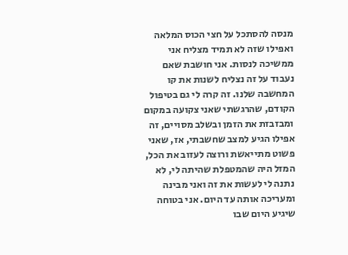מנסה להסתכל על חצי הכוס המלאה ואפילו שזה לא תמיד מצליח אני ממשיכה לנסות. אני חושבת שאם נעבוד על זה נצליח לשנות את קו המחשבה שלנו. זה קרה לי גם בטיפול הקודם, שהרגשתי שאני צקועה במקום ומבזבזת את הזמן ובשלב מסויים, זה אפילו הגיע למצב שחשבתי, אז, שאני פשוט מתייאשת ורוצה לעזוב את הכל, המזל היה שהמטפלת שהיתה לי, לא נתנה לי לעשות את זה ואני מבינה ומעריכה אותה עד היום. אני בטוחה שיגיע היום שבו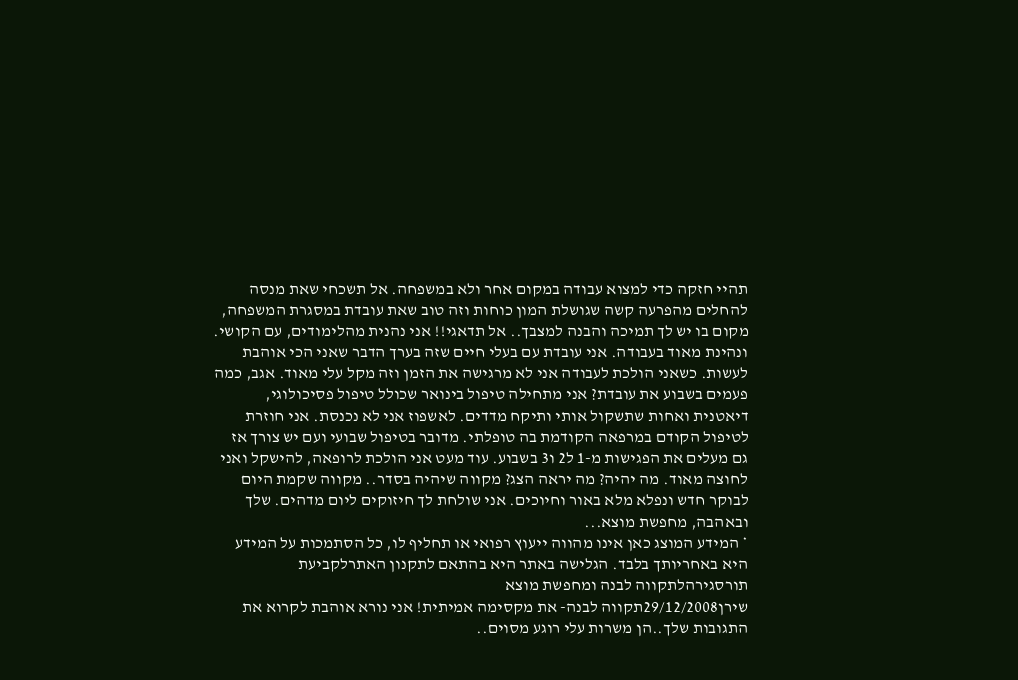תהיי חזקה כדי למצוא עבודה במקום אחר ולא במשפחה. אל תשכחי שאת מנסה להחלים מהפרעה קשה שגושלת המון כוחות וזה טוב שאת עובדת במסגרת המשפחה, מקום בו יש לך תמיכה והבנה למצבך.. אל תדאגי!! אני נהנית מהלימודים, עם הקושי. ונהינת מאוד בעבודה. אני עובדת עם בעלי חיים שזה בערך הדבר שאני הכי אוהבת לעשות. כשאני הולכת לעבודה אני לא מרגישה את הזמן וזה מקל עלי מאוד. אגב, כמה פעמים בשבוע את עובדת? אני מתחילה טיפול בינואר שכולל טיפול פסיכולוגי, דיאטנית ואחות שתשקול אותי ותיקח מדדים. לאשפוז אני לא נכנסת. אני חוזרת לטיפול הקודם במרפאה הקודמת בה טופלתי. מדובר בטיפול שבועי ועם יש צורך אז גם מעלים את הפגישות מ-1 ל2 ו3 בשבוע. עוד מעט אני הולכת לרופאה, להישקל ואני לחוצה מאוד. מה יהיה? מה יראה הצג? מקווה שיהיה בסדר.. מקווה שקמת היום לבוקר חדש ונפלא מלא באור וחיוכים. אני שולחת לך חיזוקים ליום מדהים. שלך ובאהבה, מחפשת מוצא...
* המידע המוצג כאן אינו מהווה ייעוץ רפואי או תחליף לו, כל הסתמכות על המידע היא באחריותך בלבד. הגלישה באתר היא בהתאם לתקנון האתרלקביעת תורסגירהלתקווה לבנה ומחפשת מוצא
שירן29/12/2008תקווה לבנה- את מקסימה אמיתית! אני נורא אוהבת לקרוא את התגובות שלך..הן משרות עלי רוגע מסוים..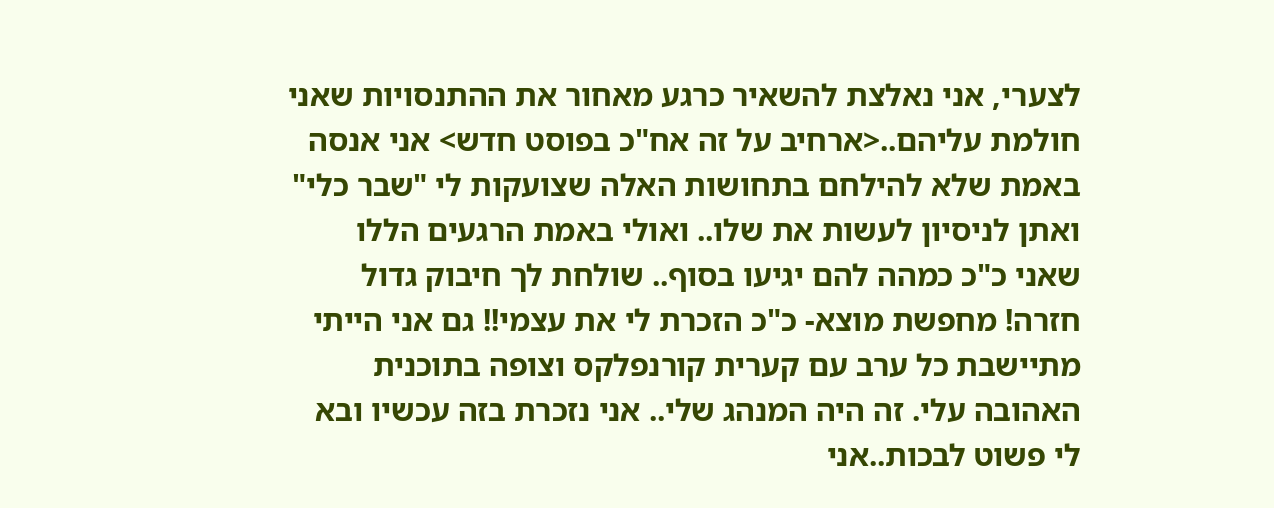לצערי, אני נאלצת להשאיר כרגע מאחור את ההתנסויות שאני חולמת עליהם..<ארחיב על זה אח"כ בפוסט חדש> אני אנסה באמת שלא להילחם בתחושות האלה שצועקות לי "שבר כלי" ואתן לניסיון לעשות את שלו.. ואולי באמת הרגעים הללו שאני כ"כ כמהה להם יגיעו בסוף.. שולחת לך חיבוק גדול חזרה! מחפשת מוצא- כ"כ הזכרת לי את עצמי!! גם אני הייתי מתיישבת כל ערב עם קערית קורנפלקס וצופה בתוכנית האהובה עלי. זה היה המנהג שלי.. אני נזכרת בזה עכשיו ובא לי פשוט לבכות..אני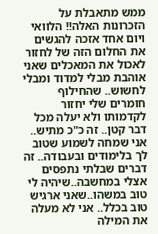ממש מתאבלת על הזכרונות האלה!! הלוואי ויום אחד אזכה להגשים את החלום הזה של לחזור לאכול את המאכלים שאני אוהבת מבלי למדוד ומבלי לחשוש.. שהחילוף חומרים שלי יחזור לקדמותו ולא יעלה מכל דבר קטן.. זה כ"כ מתיש.. אני שמחה לשמוע שטוב לך בלימודים ובעבודה.. זה דברים שבלתי נתפסים אצלי במחשבה..שיהיה לי טוב במשהו..שאני ארגיש טוב בכלל.. אני לא מעלה את המילה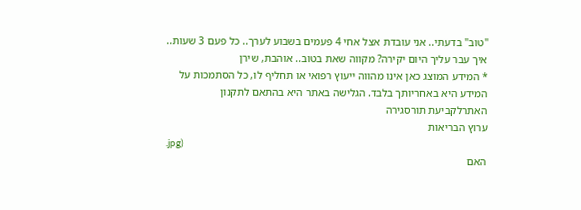"טוב" בדעתי.. אני עובדת אצל אחי 4 פעמים בשבוע לערך.. כל פעם 3 שעות.. איך עבר עליך היום יקירה? מקווה שאת בטוב.. אוהבת, שירן
* המידע המוצג כאן אינו מהווה ייעוץ רפואי או תחליף לו, כל הסתמכות על המידע היא באחריותך בלבד. הגלישה באתר היא בהתאם לתקנון האתרלקביעת תורסגירה
ערוץ הבריאות
.jpg)
האם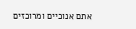אתם אנוכיים ומרוכזים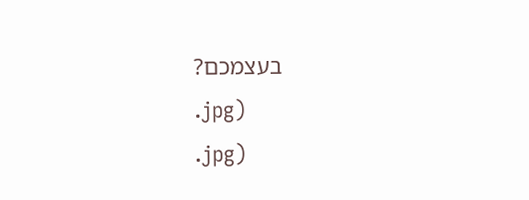בעצמכם?
.jpg)
.jpg)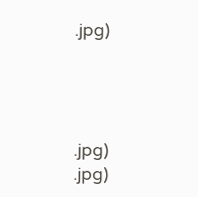.jpg)




.jpg)
.jpg)